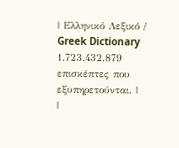| Ελληνικό Λεξικό / Greek Dictionary 1.723.432.879 επισκέπτες που εξυπηρετούνται. |
|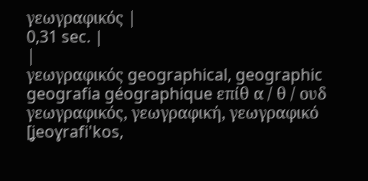γεωγραφικός |
0,31 sec. |
|
γεωγραφικός geographical, geographic geografia géographique επίθ α / θ / ουδ γεωγραφικός, γεωγραφική, γεωγραφικό [ʝeoɣrafi'kos,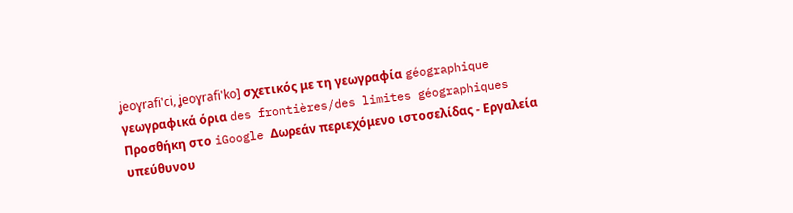ʝeoɣrafi'ci, ʝeoɣrafi'ko] σχετικός με τη γεωγραφία géographique γεωγραφικά όρια des frontières/des limites géographiques Προσθήκη στο iGoogle Δωρεάν περιεχόμενο ιστοσελίδας - Εργαλεία υπεύθυνου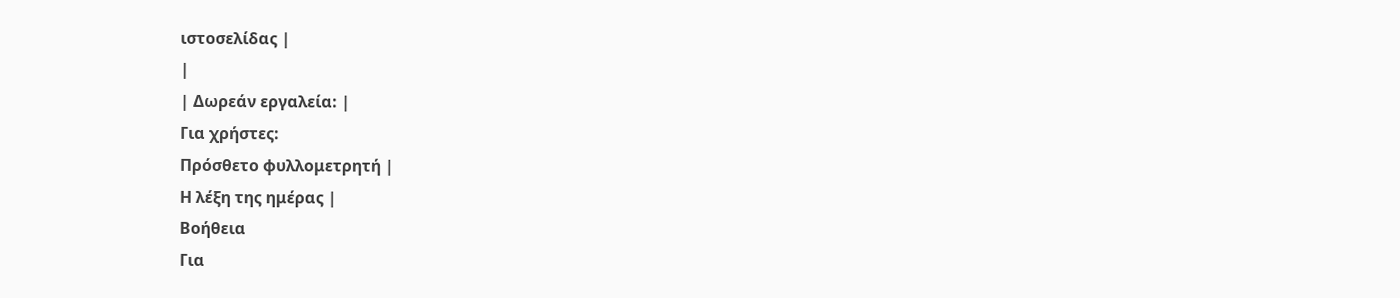ιστοσελίδας |
|
| Δωρεάν εργαλεία: |
Για χρήστες:
Πρόσθετο φυλλομετρητή |
Η λέξη της ημέρας |
Βοήθεια
Για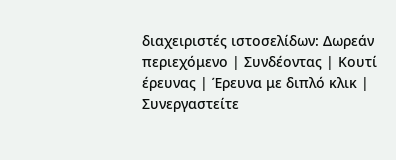διαχειριστές ιστοσελίδων: Δωρεάν περιεχόμενο | Συνδέοντας | Κουτί έρευνας | Έρευνα με διπλό κλικ | Συνεργαστείτε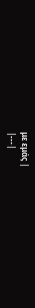με εμάς |
|---|